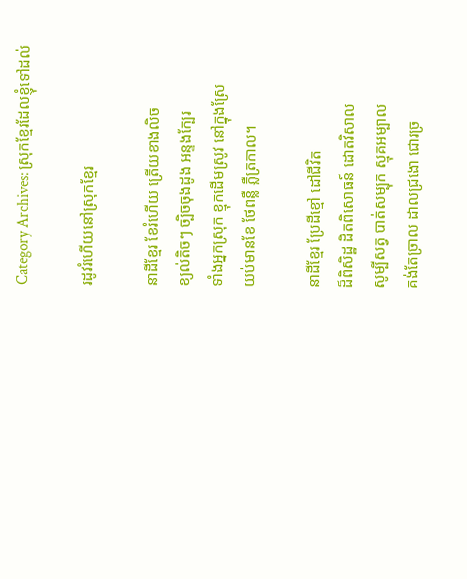Category Archives: ស្រុកខ្មែរដែលខ្ញុំទៅដល់

រដូវរំហើយនៅស្រុកខ្មែរ

នាដីខ្មែរ ខែរំហើយ ត្រើយខាងលិច
ខ្យល់តិចៗ ច្បិចចុងដូង អន្ទងក្បែរ
ទាំងអ្នកស្រុក ខ្មុកដើមស្រូវ នៅក្នុងស្រែ
យប់មានខែ ថែពន្លឺ ភ្លឺត្រកាល។

នាដីខ្មែរ ប្រែដីខ្មៅ ដៅជីវិត
ដ៏ពិសិដ្ឋ ដិតពិសោធន៍ ដោតវិសាល
សូម្បីសត្វ បាត់សម្បុក ស្មុគអម្បាល
គង់តែច្រាល ដាលជ្រងោ ជោរច្រ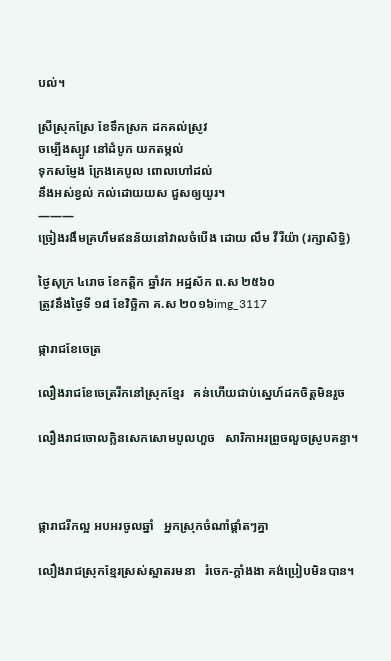បល់។

ស្រីស្រុកស្រែ ខែទឹកស្រក ដកគល់ស្រូវ
ចម្បើងស្បូវ នៅដំបូក យកតម្កល់
ទុកសម្ញែង ក្រែងគេបូល ពោលហៅដល់
នឹងអស់ខ្វល់ កល់ដោយយស ជួសឲ្យយូរ។
———
ច្រៀងរងឹមគ្រហឹមឥនន័យនៅវាលចំបើង ដោយ លឹម វីរីយ៉ា (រក្សាសិទ្ធិ)

ថ្ងៃសុក្រ ៤រោច ខែកត្ដិក ឆ្នាំវក អដ្ឋស័ក ព.ស ២៥៦០
ត្រូវនឹងថ្ងៃទី ១៨ ខែវិច្ឆិកា គ.ស ២០១៦img_3117

ផ្ការាជខែចេត្រ

លឿងរាជខែចេត្ររីកនៅស្រុកខ្មែរ   គន់ហើយជាប់ស្នេហ៍ដកចិត្តមិនរួច

លឿងរាជចោលក្លិនសេកសោមបូលហួច   សារិកាអរព្រួចលួចស្រូបគន្ធា។



ផ្ការាជរីកល្អ អបអរចូលឆ្នាំ   អ្នកស្រុកចំណាំផ្ដាំតៗគ្នា

លឿងរាជស្រុកខ្មែរស្រស់ស្អាតរមនា   រំចេក-ក្ដាំងងា គង់ប្រៀបមិនបាន។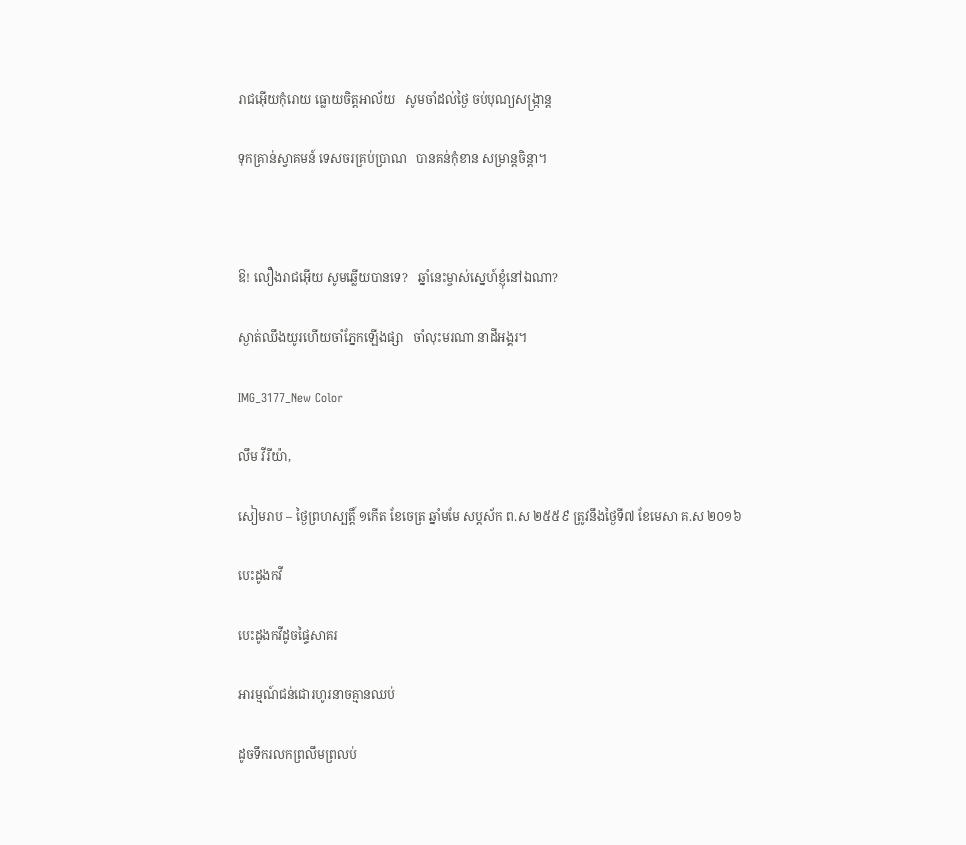រាជអ៊ើយកុំរោយ ធ្លោយចិត្តអាល័យ   សូមចាំដល់ថ្ងៃ ចប់បុណ្យសង្ក្រាន្ត

ទុកគ្រាន់ស្វាគមន៍ ទេសចរគ្រប់ប្រាណ   បានគន់កុំខាន សម្រាន្តចិន្តា។



ឱ! លឿងរាជអ៊ើយ សូមឆ្លើយបានទេ?   ឆ្នាំនេះម្ចាស់ស្នេហ៍ខ្ញុំនៅឯណា?

ស្ងាត់ឈឹងយូរហើយចាំភ្នែកឡើងផ្សា   ចាំលុះមរណា នាដីអង្គរ។

IMG_3177_New Color

លឹម វីរីយ៉ា,

សៀមរាប – ថ្ងៃព្រហស្បត្តិ៍ ១កើត ខែចេត្រ ឆ្នាំមមែ សប្ដស័ក ព.ស ២៥៥៩ ត្រូវនឹងថ្ងៃទី៧ ខែមេសា គ.ស ២០១៦

បេះដូងកវី

បេះដូងកវីដូចផ្ទៃសាគរ

អារម្មណ៍ជន់ជោរហូរនាចគ្មានឈប់

ដូចទឹករលកព្រលឹមព្រលប់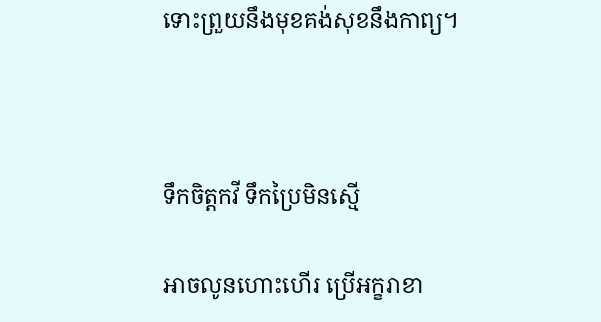ទោះព្រួយនឹងមុខគង់សុខនឹងកាព្យ។



ទឹកចិត្តកវី ទឹកប្រៃមិនស្មើ

អាចលូនហោះហើរ ប្រើអក្ខរាខា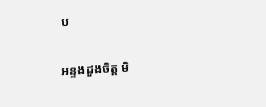ប

អន្ទងដួងចិត្ត មិ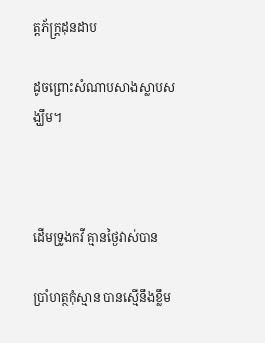ត្តភ័ក្ដ្រដុនដាប

ដូចព្រោះសំណាបសាងស្លាបសង្ឃឹម។



ដើមទ្រូងកវី គ្មានថ្ងៃវាស់បាន

ប្រាំហត្ថកុំស្មាន បានស្មើនឹងខ្លឹម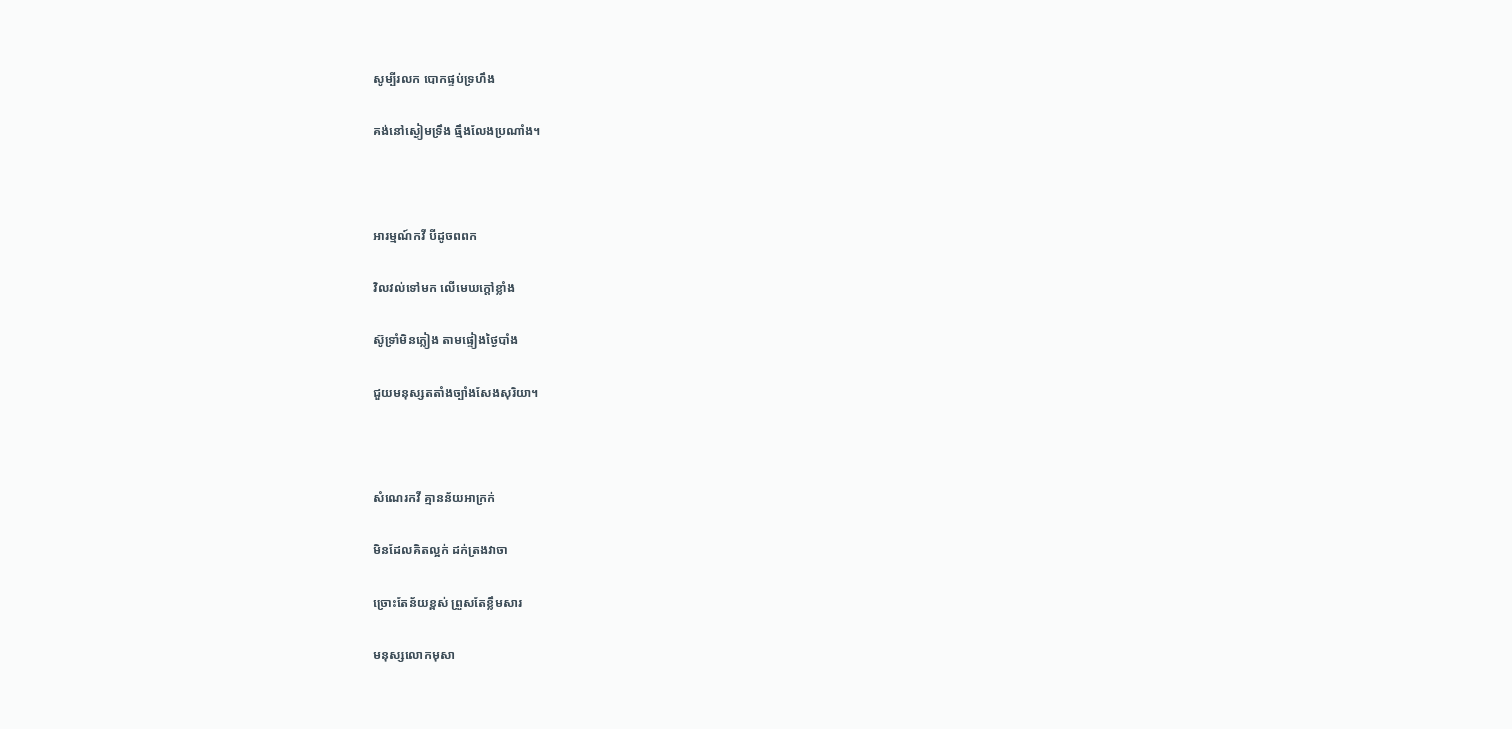សូម្បីរលក បោកផ្ទប់ទ្រហឹង

គង់នៅស្ងៀមទ្រឹង ធ្មឹងលែងប្រណាំង។



អារម្មណ៍កវី បីដូចពពក

វិលវល់ទៅមក លើមេឃក្ដៅខ្លាំង

ស៊ូទ្រាំមិនភ្លៀង តាមផ្ទៀងថ្ងៃបាំង

ជួយមនុស្សតតាំងច្បាំងសែងសុរិយា។



សំណេរកវី គ្មានន័យអាក្រក់

មិនដែលគិតល្អក់ ដក់ត្រងវាចា

ច្រោះតែន័យខ្ពស់ ព្រួសតែខ្លឹមសារ

មនុស្សលោកមុសា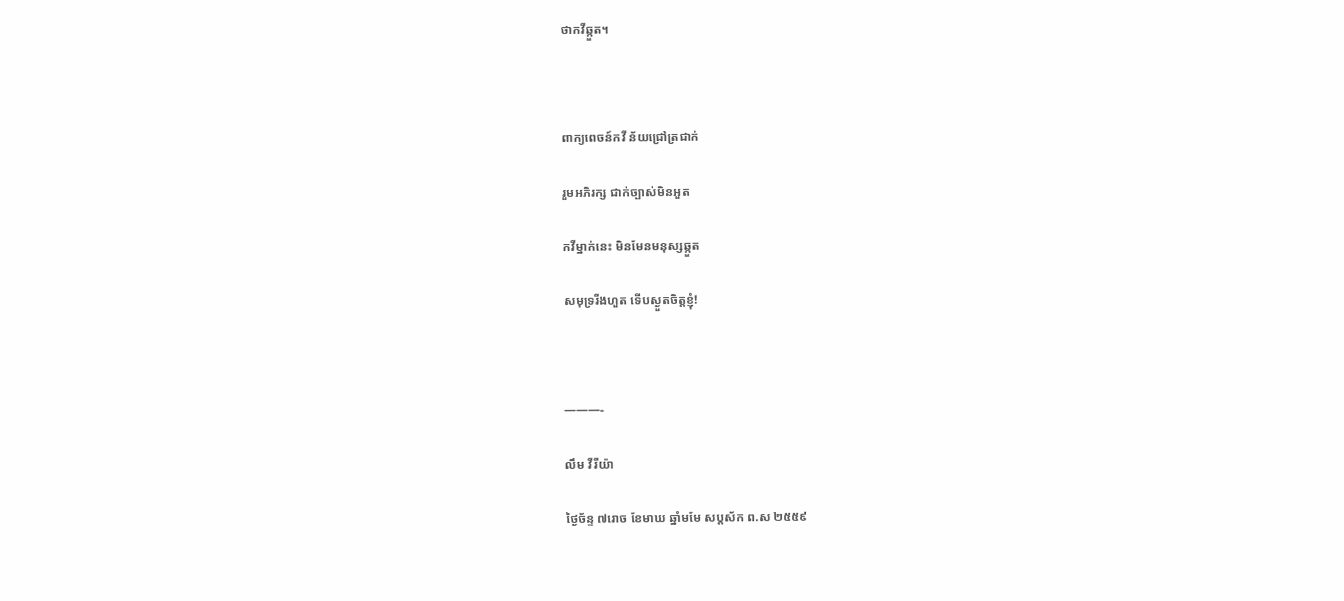ថាកវីឆ្កួត។



ពាក្យពេចន៍កវី ន័យជ្រៅត្រជាក់

រួមអភិរក្ស ជាក់ច្បាស់មិនអួត

កវីម្នាក់នេះ មិនមែនមនុស្សឆ្កួត

សមុទ្ររីងហួត ទើបស្ងួតចិត្តខ្ញុំ!



———-

លឹម វីរីយ៉ា

ថ្ងៃច័ន្ទ ៧រោច ខែមាឃ ឆ្នាំមមែ សប្ដស័ក ព.ស ២៥៥៩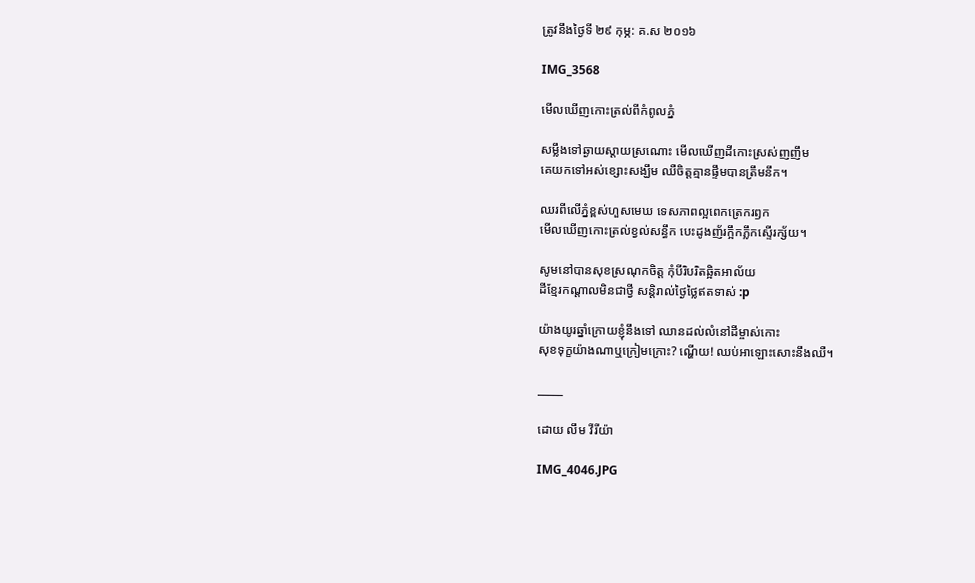ត្រូវនឹងថ្ងៃទី ២៩ កុម្ភ: គ.ស ២០១៦

IMG_3568

មើលឃើញកោះត្រល់ពីកំពូលភ្នំ

សម្លឹងទៅឆ្ងាយស្ដាយស្រណោះ មើលឃើញដីកោះស្រស់ញញឹម
គេយកទៅអស់ខ្សោះសង្ឃឹម ឈឺចិត្តគ្មានផ្ទឹមបានត្រឹមនឹក។

ឈរពីលើភ្នំខ្ពស់ហួសមេឃ ទេសភាពល្អពេកត្រេករឭក
មើលឃើញកោះត្រល់ខ្វល់សន្ធឹក បេះដូងញ័រក្អឹកភ្លឹកស្ទើរក្ស័យ។

សូមនៅបានសុខស្រណុកចិត្ត កុំបីរិបរិតឆ្អិតអាល័យ
ដីខ្មែរកណ្ដាលមិនជាថ្វី សន្តិរាល់ថ្ងៃថ្លៃឥតទាស់ :p

យ៉ាងយូរឆ្នាំក្រោយខ្ញុំនឹងទៅ ឈានដល់លំនៅដីម្ចាស់កោះ
សុខទុក្ខយ៉ាងណាឬក្រៀមក្រោះ? ណ្ហើយ! ឈប់អាឡោះសោះនឹងឈឺ។

_____

ដោយ លឹម វីរីយ៉ា

IMG_4046.JPG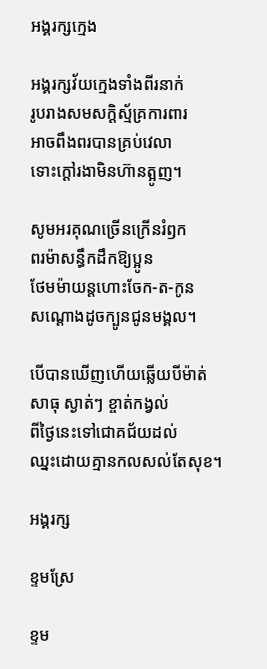អង្គរក្សក្មេង

អង្គរក្សវ័យក្មេងទាំងពីរនាក់
រូបរាងសមសក្ដិស្ម័គ្រការពារ
អាចពឹងពរបានគ្រប់វេលា
ទោះក្ដៅរងាមិនហ៊ានត្អូញ។

សូមអរគុណច្រើនក្រើនរំឭក
ពរម៉ាសន្ធឹកដឹកឱ្យប្អូន
ថែមម៉ាយន្តហោះចែក-ត-កូន
សណ្ដោងដូចក្បូនជូនមង្គល។

បើបានឃើញហើយឆ្លើយបីម៉ាត់
សាធុ ស្ងាត់ៗ ខ្ចាត់កង្វល់
ពីថ្ងៃនេះទៅជោគជ័យដល់
ឈ្នះដោយគ្មានកលសល់តែសុខ។

អង្គរក្ស

ខ្ទមស្រែ

ខ្ទម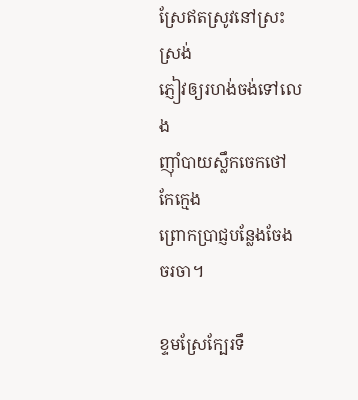ស្រែឥតស្រូវនៅស្រះស្រង់
ភ្ញៀវឲ្យរហង់ចង់ទៅលេង
ញ៉ាំបាយស្លឹកចេកថៅកែក្មេង
ព្រោកប្រាជ្ញបន្លែងចែងចរចា។

ខ្ទមស្រែក្បែរទឹ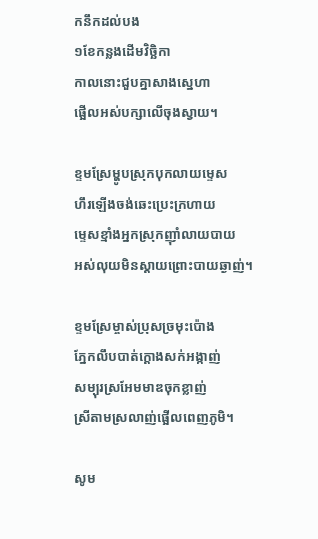កនឹកដល់បង
១ខែកន្លងដើមវិច្ឆិកា
កាលនោះជួបគ្នាសាងស្នេហា
ផ្អើលអស់បក្សាលើចុងស្វាយ។

ខ្ទមស្រែម្ហូបស្រុកបុកលាយម្ទេស
ហឹរឡើងចង់ឆេះប្រេះក្រហាយ
ម្ទេសខ្មាំងអ្នកស្រុកញ៉ាំលាយបាយ
អស់លុយមិនស្ដាយព្រោះបាយឆ្ងាញ់។

ខ្ទមស្រែម្ចាស់ប្រុសច្រមុះប៉ោង
ភ្នែកលឹបបាត់ក្ដោងសក់អង្កាញ់
សម្បុរស្រអែមមាឌចុកខ្លាញ់
ស្រីតាមស្រលាញ់ផ្អើលពេញភូមិ។

សូម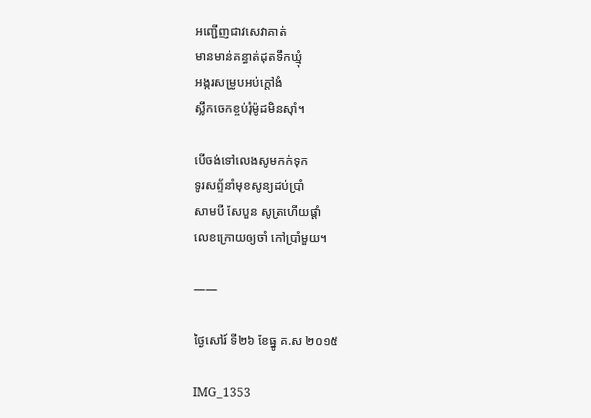អញ្ជើញជាវសេវាគាត់
មានមាន់គន្ធាត់ដុតទឹកឃ្មុំ
អង្ករសម្រូបអប់ក្ដៅងំ
ស្លឹកចេកខ្ចប់រុំម៉ូដមិនស៊ាំ។

បើចង់ទៅលេងសូមកក់ទុក
ទូរសព្ទ័នាំមុខសូន្យដប់ប្រាំ
សាមបី សែបួន សូត្រហើយផ្ដាំ
លេខក្រោយឲ្យចាំ កៅប្រាំមួយ។

——

ថ្ងៃសៅរ៍ ទី២៦ ខែធ្នូ គ.ស ២០១៥

IMG_1353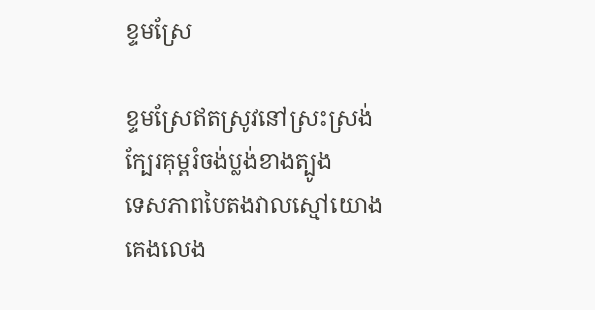ខ្ទមស្រែ

ខ្ទមស្រែឥតស្រូវនៅស្រះស្រង់
ក្បែរគុម្ពរំចង់ប្លង់ខាងត្បូង
ទេសភាពបៃតងវាលស្មៅយោង
គេងលេង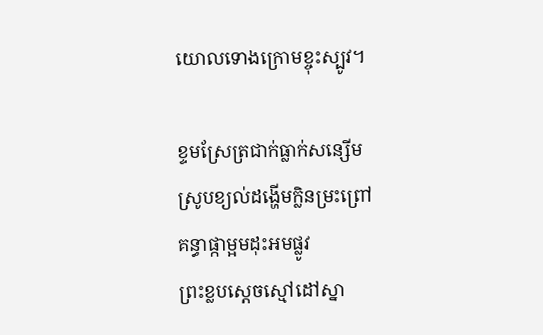យោលទោងក្រោមខ្ចុះស្បូវ។

ខ្ទមស្រែត្រជាក់ធ្លាក់សន្សើម
ស្រូបខ្យល់ដង្ហើមក្លិនម្រះព្រៅ
គន្ធាផ្កាម្អមដុះអមផ្លូវ
ព្រះខ្លបស្ដេចស្មៅដៅស្នា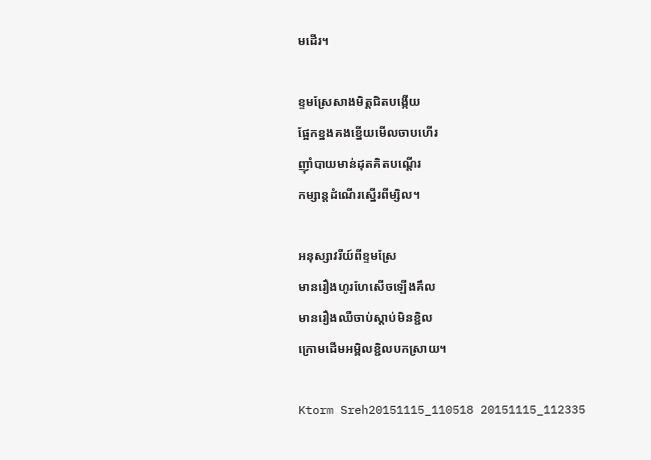មដើរ។

ខ្ទមស្រែសាងមិត្តជិតបង្កើយ
ផ្អែកខ្នងគងខ្នើយមើលចាបហើរ
ញ៉ាំបាយមាន់ដុតគិតបណ្ដើរ
កម្សាន្តដំណើរស្នើរពីម្សិល។

អនុស្សាវរីយ៍ពីខ្ទមស្រែ
មានរឿងហូរហែសើចឡើងគឹល
មានរឿងឈឺចាប់ស្ដាប់មិនខ្ជិល
ក្រោមដើមអម្ពិលខ្ជិលបកស្រាយ។

Ktorm Sreh20151115_110518 20151115_112335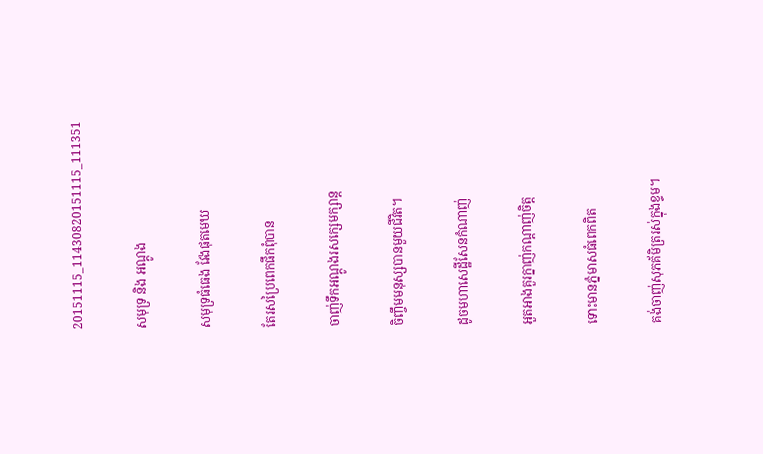20151115_11430820151115_111351

សមុទ្រ និង អណ្ដូង

សមុទ្រធំធេង វែងផុតមេឃ

តែរសប្រៃពេកផឹកពុំបាន

ចាញ់ទឹកអណ្ដូងរសក្សេមក្សាន្ដ

ចិញ្ចឹមមនុស្សបានមួយជីវិត។

ដូចមហាសេដ្ឋីសែនកំណាញ់

អួតអាងគួរក្នាញ់កណ្ដាញ់ចិត្ត

ទោះមានភ្នំមាសធំពេកពិត

គង់ចាញ់សុភគ័មិត្ររស់ក្នុងខ្ទម។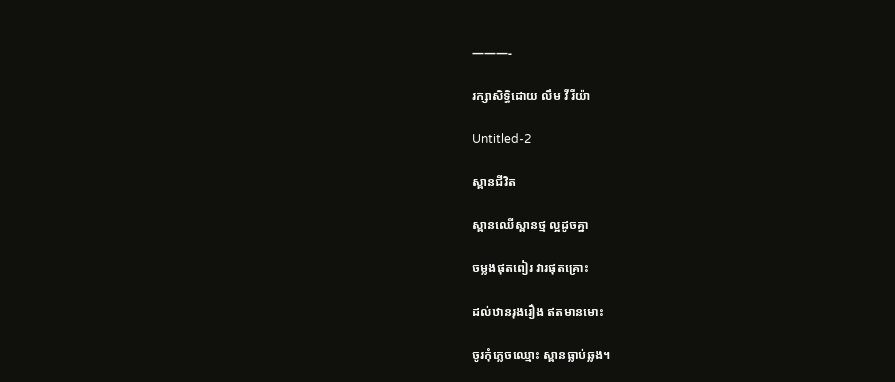———-

រក្សាសិទ្ធិដោយ លឹម វីរីយ៉ា

Untitled-2

ស្ពានជីវិត

ស្ពានឈើស្ពានថ្ម ល្អដូចគ្នា

ចម្លងផុតពៀរ វារផុតគ្រោះ

ដល់ឋានរុងរឿង ឥតមានមោះ

ចូរកុំភ្លេចឈ្មោះ ស្ពានធ្លាប់ឆ្លង។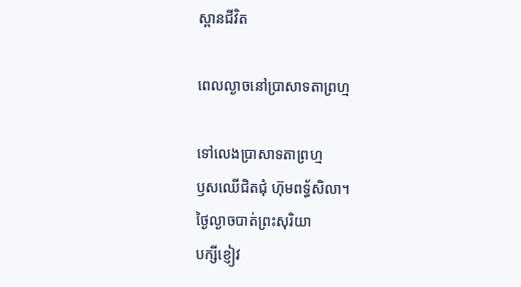ស្ពានជីវិត

ពេលល្ងាចនៅប្រាសាទតាព្រហ្ម

ទៅលេងប្រាសាទតាព្រហ្ម
ឫសឈើជិតជុំ ហ៊ុមពទ្ធ័សិលា។
ថ្ងៃល្ងាចបាត់ព្រះសុរិយា
បក្សីខ្ញៀវ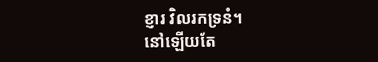ខ្ញារ វិលរកទ្រនំ។
នៅឡើយតែ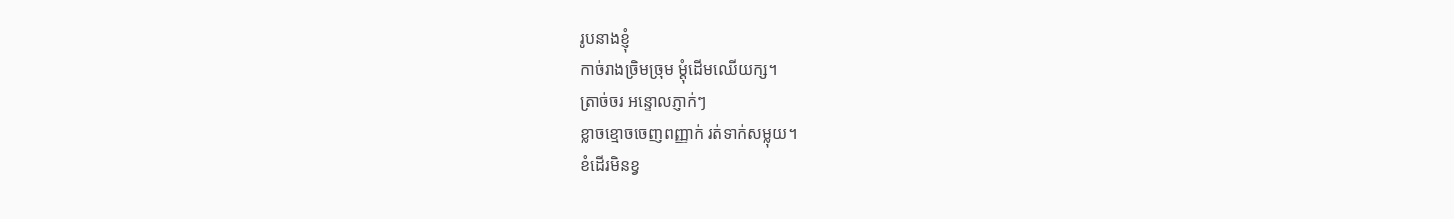រូបនាងខ្ញុំ
កាច់រាងច្រិមច្រុម ម្ដុំដើមឈើយក្ស។
ត្រាច់ចរ អន្ទោលភ្ញាក់ៗ
ខ្លាចខ្មោចចេញពញ្ញាក់ រត់ទាក់សម្លុយ។
ខំដើរមិនខ្វ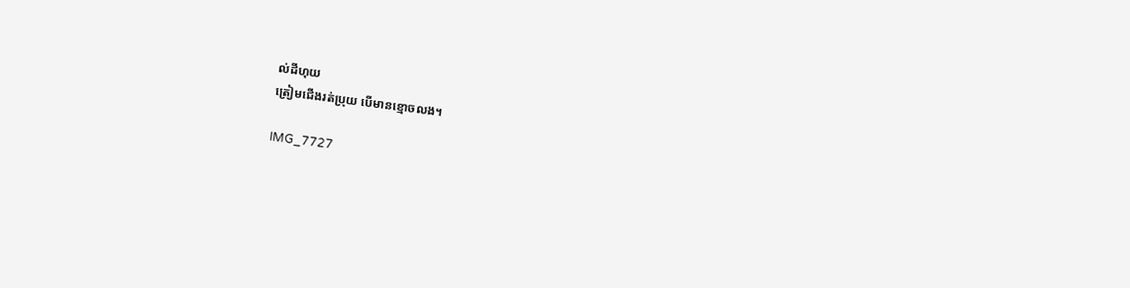ល់ដីហុយ
ត្រៀមជើងរត់ប្រុយ បើមានខ្មោចលង។

IMG_7727